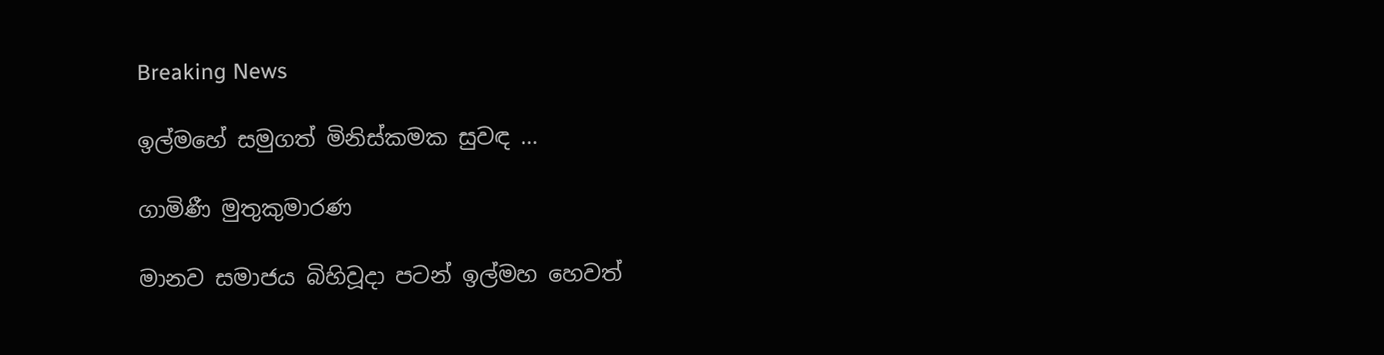Breaking News

ඉල්මහේ සමුගත් මිනිස්කමක සුවඳ …

ගාමිණී මුතුකුමාරණ

මානව සමාජය බිහිවූදා පටන් ඉල්මහ හෙවත්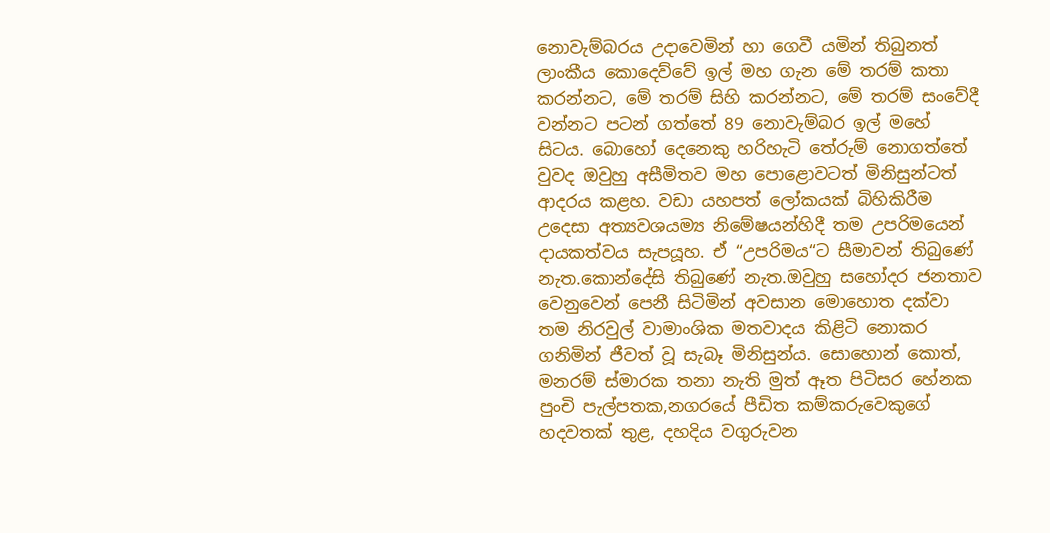නොවැම්බරය උදාවෙමින් හා ගෙවී යමින් තිබුනත් ලාංකීය කොදෙව්වේ ඉල් මහ ගැන මේ තරම් කතා කරන්නට, මේ තරම් සිහි කරන්නට, මේ තරම් සංවේදී වන්නට පටන් ගත්තේ 89 නොවැම්බර ඉල් මහේ සිටය. බොහෝ දෙනෙකු හරිහැටි තේරුම් නොගත්තේ වුවද ඔවුහු අසීමිතව මහ පොළොවටත් මිනිසුන්ටත් ආදරය කළහ. වඩා යහපත් ලෝකයක් බිහිකිරීම උදෙසා අත්‍යවශයම්‍ය නිමේෂයන්හිදී තම උපරිමයෙන් දායකත්වය සැපයූහ. ඒ “උපරිමය“ට සීමාවන් තිබුණේ නැත.කොන්දේසි තිබුණේ නැත.ඔවුහු සහෝදර ජනතාව වෙනුවෙන් පෙනී සිටිමින් අවසාන මොහොත දක්වා තම නිරවුල් වාමාංශික මතවාදය කිළිටි නොකර ගනිමින් ජීවත් වූ සැබෑ මිනිසුන්ය. සොහොන් කොත්, මනරම් ස්මාරක තනා නැති මුත් ඈත පිටිසර හේනක පුංචි පැල්පතක,නගරයේ පීඩිත කම්කරුවෙකුගේ හදවතක් තුළ, දහදිය වගුරුවන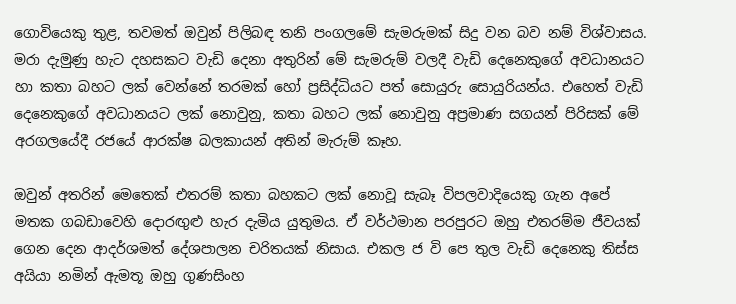ගොවියෙකු තුළ, තවමත් ඔවුන් පිලිබඳ තනි පංගලමේ සැමරුමක් සිදු වන බව නම් විශ්වාසය. මරා දැමුණු හැට දහසකට වැඩි දෙනා අතුරින් මේ සැමරුම් වලදී වැඩි දෙනෙකුගේ අවධානයට හා කතා බහට ලක් වෙන්නේ තරමක් හෝ ප්‍රසිද්ධියට පත් සොයුරු සොයුරියන්ය. එහෙත් වැඩි දෙනෙකුගේ අවධානයට ලක් නොවුනු, කතා බහට ලක් නොවුනු අප්‍රමාණ සගයන් පිරිසක් මේ අරගලයේදී රජයේ ආරක්ෂ බලකායන් අතින් මැරුම් කෑහ.

ඔවුන් අතරින් මෙතෙක් එතරම් කතා බහකට ලක් නොවූ සැබෑ විපලවාදියෙකු ගැන අපේ මතක ගබඩාවෙහි දොරඟුළු හැර දැමිය යුතුමය. ඒ වර්ථමාන පරපුරට ඔහු එතරම්ම ජීවයක් ගෙන දෙන ආදර්ශමත් දේශපාලන චරිතයක් නිසාය. එකල ජ වි පෙ තුල වැඩි දෙනෙකු තිස්ස අයියා නමින් ඇමතූ ඔහු ගුණසිංහ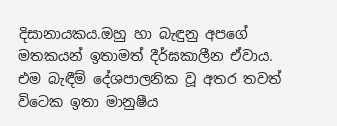දිසානායකය.ඔහු හා බැඳුනු අපගේ මතකයන් ඉතාමත් දීර්ඝකාලීන ඒවාය. එම බැඳීම් දේශපාලනික වූ අතර තවත් විටෙක ඉතා මානුෂීය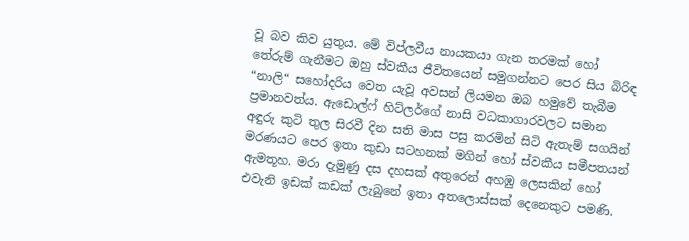වූ බව කිව යුතුය. මේ විප්ලවීය නායකයා ගැන තරමක් හෝ තේරුම් ගැනීමට ඔහු ස්වකීය ජීවිතයෙන් සමුගන්නට පෙර සිය බිරිඳ “නාලි“ සහෝදරිය වෙත යැවූ අවසන් ලියමන ඔබ හමුවේ තැබීම ප්‍රමානවත්ය. ඇඩොල්ෆ් හිට්ලර්ගේ නාසි වධකාගාරවලට සමාන අඳුරු කුටි තුල සිරවී දින සති මාස පසු කරමින් සිටි ඇතැම් සගයින් මරණයට පෙර ඉතා කුඩා සටහනක් මගින් හෝ ස්වකීය සමීපතයන් ඇමතූහ. මරා දැමුණු දස දහසක් අතුරෙන් අහඹු ලෙසකින් හෝ එවැනි ඉඩක් කඩක් ලැබුනේ ඉතා අතලොස්සක් දෙනෙකුට පමණි.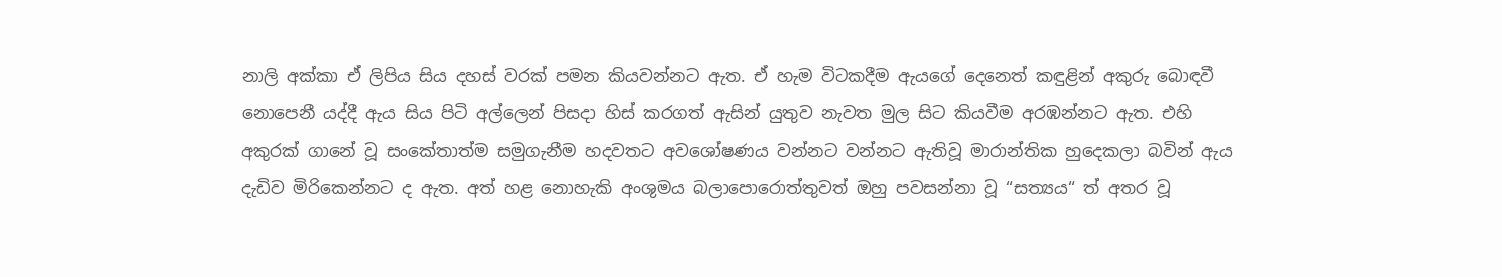නාලි අක්කා ඒ ලිපිය සිය දහස් වරක් පමන කියවන්නට ඇත. ඒ හැම විටකදීම ඇයගේ දෙනෙත් කඳුළින් අකුරු බොඳවී නොපෙනී යද්දී ඇය සිය පිටි අල්ලෙන් පිසදා හිස් කරගත් ඇසින් යුතුව නැවත මුල සිට කියවීම අරඹන්නට ඇත. එහි අකුරක් ගානේ වූ සංකේතාත්ම සමුගැනීම හදවතට අවශෝෂණය වන්නට වන්නට ඇතිවූ මාරාන්තික හුදෙකලා බවින් ඇය දැඩිව මිරිකෙන්නට ද ඇත. අත් හළ නොහැකි අංශුමය බලාපොරොත්තුවත් ඔහු පවසන්නා වූ “සත්‍යය“ ත් අතර වූ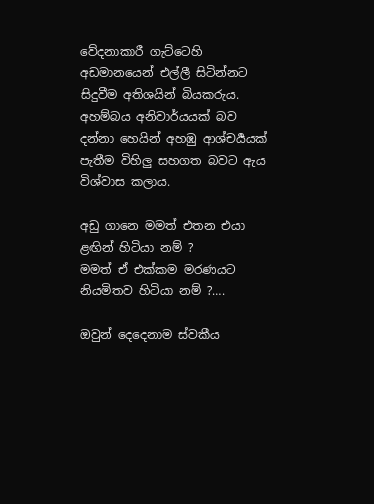වේදනාකාරී ගැට්ටෙහි අඩමානයෙන් එල්ලී සිටින්නට සිදුවීම අතිශයින් බියකරුය. අහම්බය අනිවාර්යයක් බව දන්නා හෙයින් අහඹු ආශ්චර්‍යයක් පැතීම විහිලු සහගත බවට ඇය විශ්වාස කලාය.

අඩු ගානෙ මමත් එතන එයා ළඟින් හිටියා නම් ?
මමත් ඒ එක්කම මරණයට නියමිතව හිටියා නම් ?….

ඔවුන් දෙදෙනාම ස්වකීය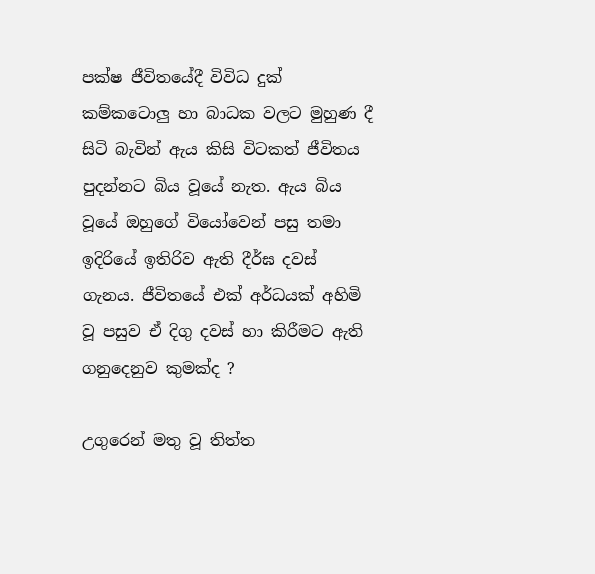පක්ෂ ජීවිතයේදී විවිධ දුක් කම්කටොලු හා බාධක වලට මුහුණ දී සිටි බැවින් ඇය කිසි විටකත් ජීවිතය පුදන්නට බිය වූයේ නැත. ඇය බිය වූයේ ඔහුගේ වියෝවෙන් පසු තමා ඉදිරියේ ඉතිරිව ඇති දීර්ඝ දවස් ගැනය. ජීවිතයේ එක් අර්ධයක් අහිමි වූ පසුව ඒ දිගු දවස් හා කිරීමට ඇති ගනුදෙනුව කුමක්ද ?

උගුරෙන් මතු වූ තිත්ත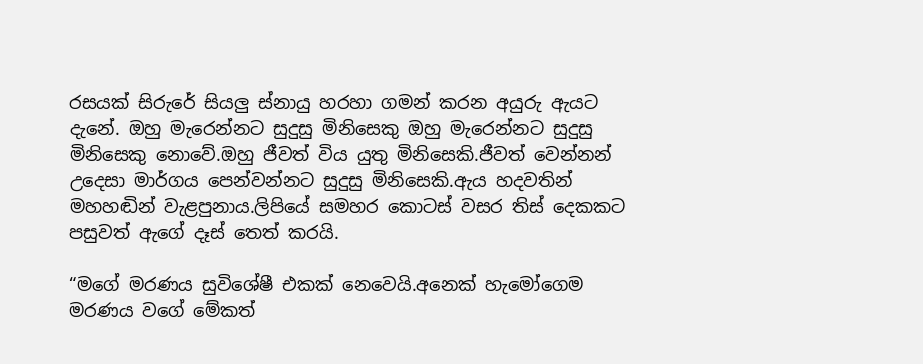රසයක් සිරුරේ සියලු ස්නායු හරහා ගමන් කරන අයුරු ඇයට දැනේ. ඔහු මැරෙන්නට සුදුසු මිනිසෙකු ඔහු මැරෙන්නට සුදුසු මිනිසෙකු නොවේ.ඔහු ජීවත් විය යුතු මිනිසෙකි.ජීවත් වෙන්නන් උදෙසා මාර්ගය පෙන්වන්නට සුදුසු මිනිසෙකි.ඇය හදවතින් මහහඬින් වැළපුනාය.ලිපියේ සමහර කොටස් වසර තිස් දෙකකට පසුවත් ඇගේ දෑස් තෙත් කරයි.

“මගේ මරණය සුවිශේෂී එකක් නෙවෙයි.අනෙක් හැමෝගෙම මරණය වගේ මේකත්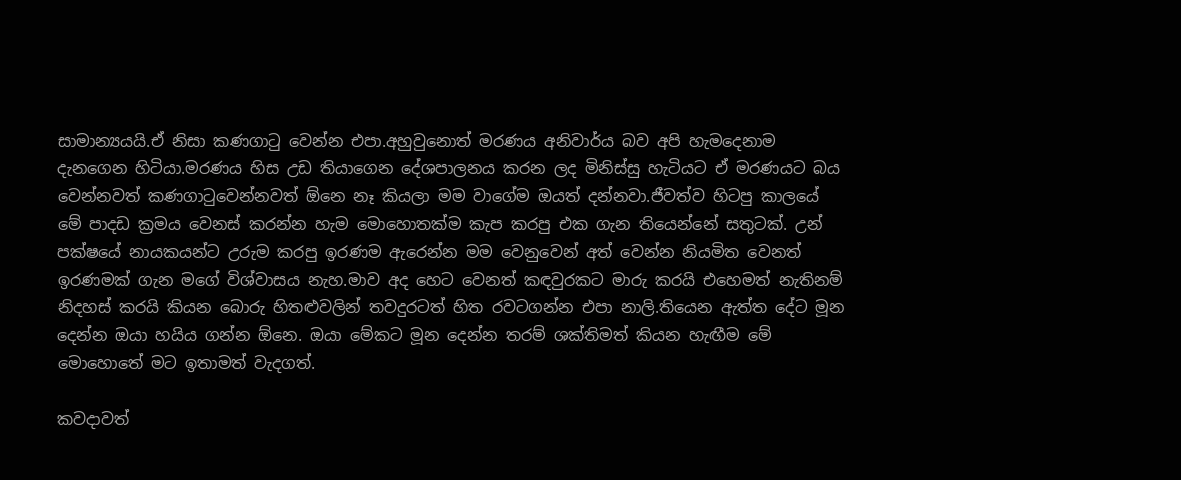සාමාන්‍යයයි.ඒ නිසා කණගාටු වෙන්න එපා.අහුවුනොත් මරණය අනිවාර්ය බව අපි හැමදෙනාම දැනගෙන හිටියා.මරණය හිස උඩ තියාගෙන දේශපාලනය කරන ලද මිනිස්සු හැටියට ඒ මරණයට බය වෙන්නවත් කණගාටුවෙන්නවත් ඕනෙ නෑ කියලා මම වාගේම ඔයත් දන්නවා.ජීවත්ව හිටපු කාලයේ මේ පාදඩ ක්‍රමය වෙනස් කරන්න හැම මොහොතක්ම කැප කරපු එක ගැන තියෙන්නේ සතුටක්. උන් පක්ෂයේ නායකයන්ට උරුම කරපු ඉරණම ඇරෙන්න මම වෙනුවෙන් අත් වෙන්න නියමිත වෙනත් ඉරණමක් ගැන මගේ විශ්වාසය නැහ.මාව අද හෙට වෙනත් කඳවුරකට මාරු කරයි එහෙමත් නැතිනම් නිදහස් කරයි කියන බොරු හිතළුවලින් තවදුරටත් හිත රවටගන්න එපා නාලි.තියෙන ඇත්ත දේට මූන දෙන්න ඔයා හයිය ගන්න ඕනෙ. ඔයා මේකට මූන දෙන්න තරම් ශක්තිමත් කියන හැඟීම මේ මොහොතේ මට ඉතාමත් වැදගත්.

කවදාවත්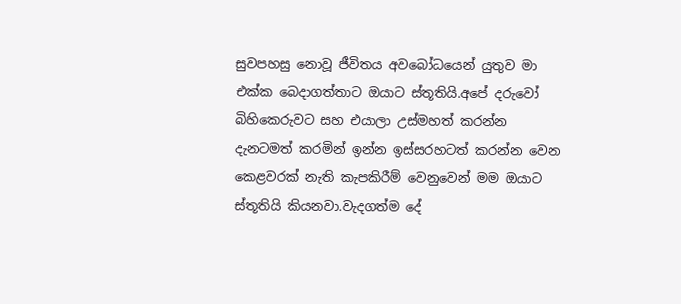සුවපහසු නොවූ ජීවිතය අවබෝධයෙන් යුතුව මා එක්ක බෙදාගත්තාට ඔයාට ස්තූතියි.අපේ දරුවෝ බිහිකෙරුවට සහ එයාලා උස්මහත් කරන්න දැනටමත් කරමින් ඉන්න ඉස්සරහටත් කරන්න වෙන කෙළවරක් නැති කැපකිරීම් වෙනුවෙන් මම ඔයාට ස්තූතියි කියනවා.වැදගත්ම දේ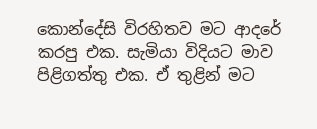කොන්දේසි විරහිතව මට ආදරේ කරපු එක. සැමියා විදියට මාව පිළිගත්තු එක. ඒ තුළින් මට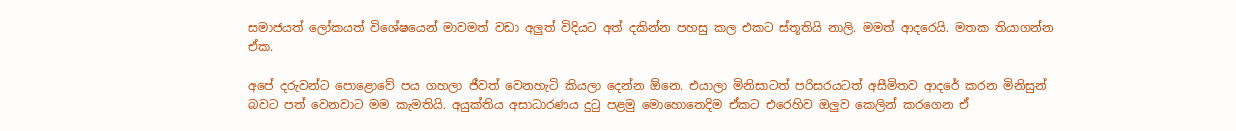සමාජයත් ලෝකයත් විශේෂයෙන් මාවමත් වඩා අලුත් විදියට අත් දකින්න පහසු කල එකට ස්තූතියි නාලි. මමත් ආදරෙයි. මතක තියාගන්න ඒක.

අපේ දරුවන්ට පොළොවේ පය ගහලා ජීවත් වෙනහැටි කියලා දෙන්න ඕනෙ. එයාලා මිනිසාටත් පරිසරයටත් අසීමිතව ආදරේ කරන මිනිසුන් බවට පත් වෙනවාට මම කැමතියි. අයුක්තිය අසාධාරණය දුටු පළමු මොහොතෙදිම ඒකට එරෙහිව ඔලුව කෙලින් කරගෙන ඒ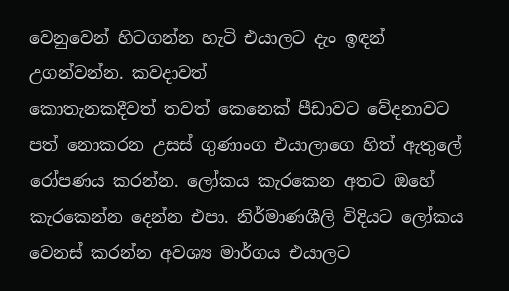වෙනුවෙන් හිටගන්න හැටි එයාලට දැං ඉඳන් උගන්වන්න. කවදාවත්
කොතැනකදීවත් තවත් කෙනෙක් පීඩාවට වේදනාවට පත් නොක‍රන උසස් ගුණාංග එයාලාගෙ හිත් ඇතුලේ රෝපණය කරන්න. ලෝකය කැරකෙන අතට ඔහේ කැරකෙන්න දෙන්න එපා. නිර්මාණශීලි විදියට ලෝකය වෙනස් කරන්න අවශ්‍ය මාර්ගය එයාලට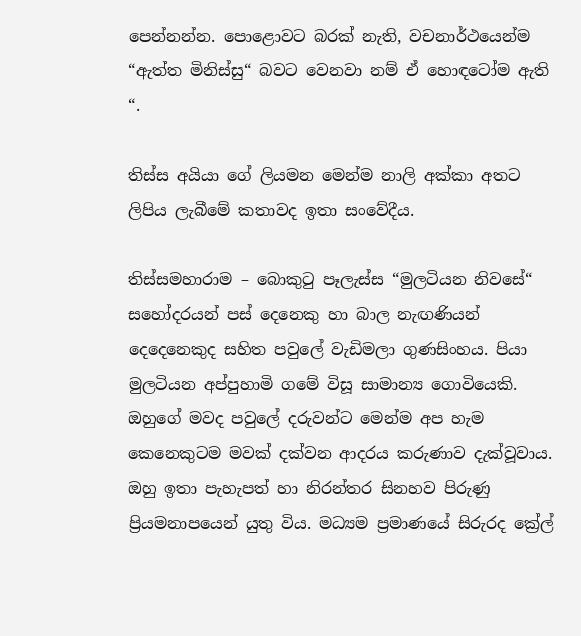පෙන්නන්න. පොළොවට බරක් නැති, වචනාර්ථයෙන්ම “ඇත්ත මිනිස්සු“ බවට වෙනවා නම් ඒ හොඳටෝම ඇති “.

තිස්ස අයියා ගේ ලියමන මෙන්ම නාලි අක්කා අතට ලිපිය ලැබීමේ කතාවද ඉතා සංවේදීය.

තිස්සමහාරාම – බොකුටු පෑලැස්ස “මුලටියන නිවසේ“ සහෝදරයන් පස් දෙනෙකු හා බාල නැඟණියන් දෙදෙනෙකුද සහිත පවුලේ වැඩිමලා ගුණසිංහය. පියා මුලටියන අප්පුහාමි ගමේ විසූ සාමාන්‍ය ගොවියෙකි. ඔහුගේ මවද පවුලේ දරුවන්ට මෙන්ම අප හැම කෙනෙකුටම මවක් දක්වන ආදරය කරුණාව දැක්වූවාය. ඔහු ඉතා පැහැපත් හා නිරන්තර සිනහව පිරුණු ප්‍රියමනාපයෙන් යුතු විය. මධ්‍යම ප්‍රමාණයේ සිරුරද ක්‍රේල්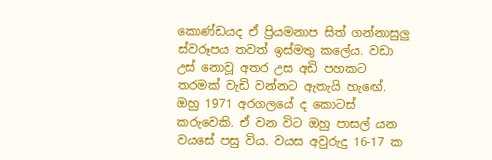කොණ්ඩයද ඒ ප්‍රියමනාප සිත් ගන්නාසුලු ස්වරූපය තවත් ඉස්මතු කලේය. වඩා උස් නොවූ අතර උස අඩි පහකට තරමක් වැඩි වන්නට ඇතැයි හැඟේ. ඔහු 1971 අරගලයේ ද කොටස් කරුවෙකි. ඒ වන විට ඔහු පාසල් යන වයසේ පසු විය. වයස අවුරුදු 16-17 ක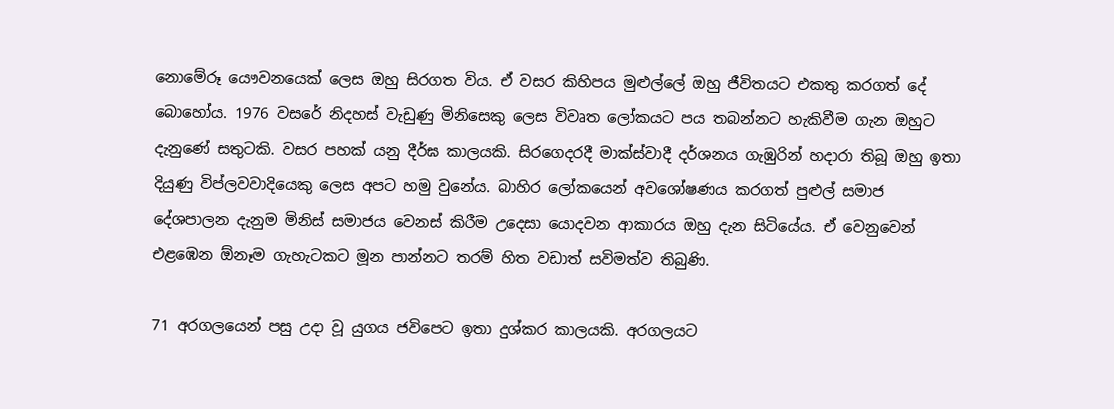නොමේරූ යෞවනයෙක් ලෙස ඔහු සිරගත විය. ඒ වසර කිහිපය මුළුල්ලේ ඔහු ජීවිතයට එකතු කරගත් දේ බොහෝය. 1976 වසරේ නිදහස් වැඩුණු මිනිසෙකු ලෙස විවෘත ලෝකයට පය තබන්නට හැකිවීම ගැන ඔහුට දැනුණේ සතුටකි. වසර පහක් යනු දීර්ඝ කාලයකි. සිරගෙදරදී මාක්ස්වාදී දර්ශනය ගැඹුරින් හදාරා තිබූ ඔහු ඉතා දියුණු විප්ලවවාදියෙකු ලෙස අපට හමු වුනේය. බාහිර ලෝකයෙන් අවශෝෂණය කරගත් පුළුල් සමාජ දේශපාලන දැනුම මිනිස් සමාජය වෙනස් කිරීම උදෙසා යොදවන ආකාරය ඔහු දැන සිටියේය. ඒ වෙනුවෙන් එළඹෙන ඕනෑම ගැහැටකට මූන පාන්නට තරම් හිත වඩාත් සවිමත්ව තිබුණි.

71 අරගලයෙන් පසු උදා වූ යුගය ජවිපෙට ඉතා දුශ්කර කාලයකි. අරගලයට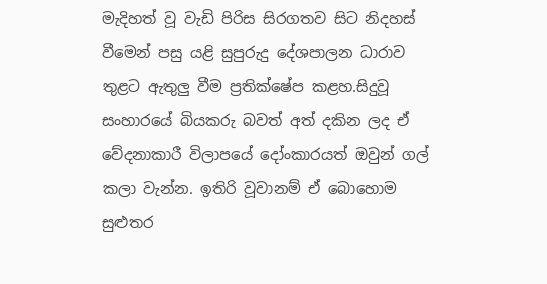මැදිහත් වූ වැඩි පිරිස සිරගතව සිට නිදහස් වීමෙන් පසු යළි සුපුරුදු දේශපාලන ධාරාව තුළට ඇතුලු වීම ප්‍රතික්ෂේප කළහ.සිදුවූ සංහාරයේ බියකරු බවත් අත් දකින ලද ඒ වේදනාකාරී විලාපයේ දෝංකාරයත් ඔවුන් ගල් කලා වැන්න. ඉතිරි වූවානම් ඒ බොහොම සුළුතර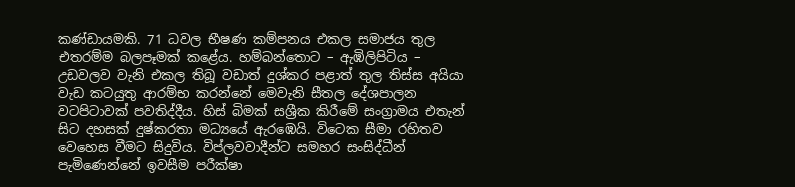කණ්ඩායමකි. 71 ධවල භීෂණ කම්පනය එකල සමාජය තුල එතරම්ම බලපෑමක් කළේය. හම්බන්තොට – ඇඹිලිපිටිය – උඩවලව වැනි එකල තිබූ වඩාත් දුශ්කර පළාත් තුල තිස්ස අයියා වැඩ කටයුතු ආරම්භ කරන්නේ මෙවැනි සීතල දේශපාලන වටපිටාවක් පවතිද්දීය. හිස් බිමක් සශ්‍රීක කිරීමේ සංග්‍රාමය එතැන් සිට දහසක් දුෂ්කරතා මධ්‍යයේ ඇරඹෙයි. විටෙක සීමා රහිතව වෙහෙස වීමට සිදුවිය. විප්ලවවාදීන්ට සමහර සංසිද්ධීන් පැමිණෙන්නේ ඉවසීම පරීක්ෂා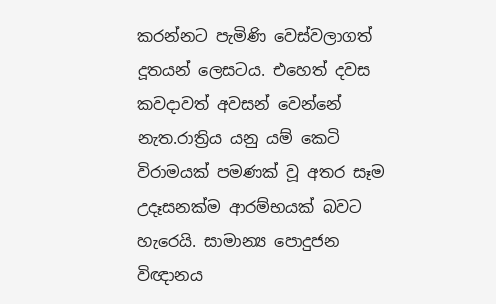කරන්නට පැමිණි වෙස්වලාගත් දූතයන් ලෙසටය. එහෙත් දවස කවදාවත් අවසන් වෙන්නේ නැත.රාත්‍රිය යනු යම් කෙටි විරාමයක් පමණක් වූ අතර සෑම උදෑසනක්ම ආරම්භයක් බවට හැරෙයි. සාමාන්‍ය පොදුජන විඥානය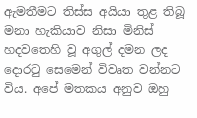ඇමතීමට තිස්ස අයියා තුළ තිබූ මනා හැකියාව නිසා මිනිස් හදවතෙහි වූ අගුල් දමන ලද දොරටු සෙමෙන් විවෘත වන්නට විය. අපේ මතකය අනුව ඔහු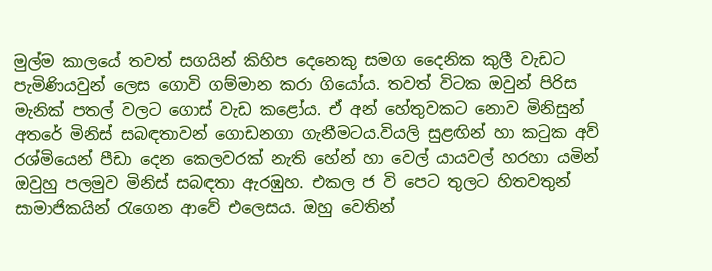මුල්ම කාලයේ තවත් සගයින් කිහිප දෙනෙකු සමග දෛනික කුලී වැඩට පැමිණියවුන් ලෙස ගොවි ගම්මාන කරා ගියෝය. තවත් විටක ඔවුන් පිරිස මැනික් පතල් වලට ගොස් වැඩ කළෝය. ඒ අන් හේතුවකට නොව මිනිසුන් අතරේ මිනිස් සබඳතාවන් ගොඩනගා ගැනීමටය.වියලි සුළඟින් හා කටුක අව් රශ්මියෙන් පීඩා දෙන කෙලවරක් නැති හේන් හා වෙල් යායවල් හරහා යමින් ඔවුහු පලමුව මිනිස් සබඳතා ඇරඹුහ. එකල ජ වි පෙට තුලට හිතවතුන් සාමාජිකයින් රැගෙන ආවේ එලෙසය. ඔහු වෙතින්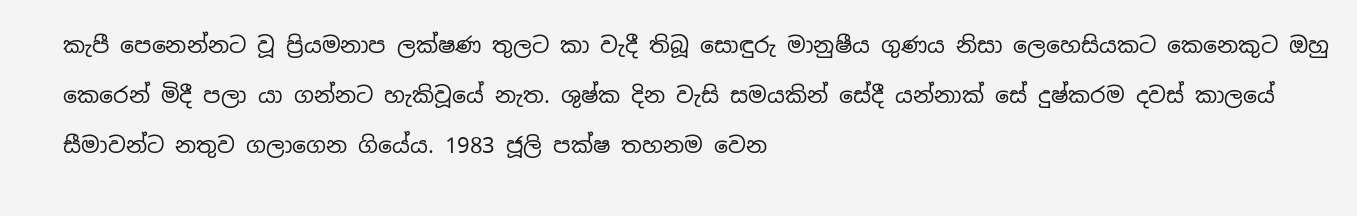කැපී පෙනෙන්නට වූ ප්‍රියමනාප ලක්ෂණ තුලට කා වැදී තිබූ සොඳුරු මානුෂීය ගුණය නිසා ලෙහෙසියකට කෙනෙකුට ඔහු කෙරෙන් මිදී පලා යා ගන්නට හැකිවූයේ නැත. ශුෂ්ක දින වැසි සමයකින් සේදී යන්නාක් සේ දුෂ්කරම දවස් කාලයේ සීමාවන්ට නතුව ගලාගෙන ගියේය. 1983 ජූලි පක්ෂ තහනම වෙන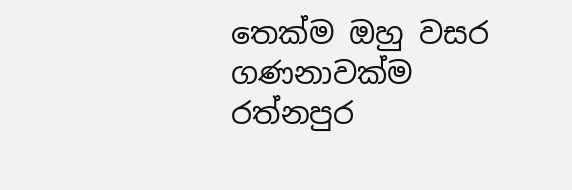තෙක්ම ඔහු වසර ගණනාවක්ම රත්නපුර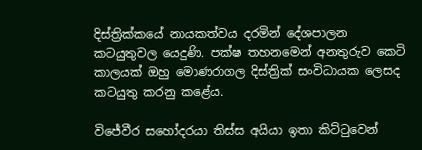දිස්ත්‍රික්කයේ නායකත්වය දරමින් දේශපාලන කටයුතුවල යෙදුණි. පක්ෂ තහනමෙන් අනතුරුව කෙටි කාලයක් ඔහු මොණරාගල දිස්ත්‍රික් සංවිධායක ලෙසද කටයුතු කරනු කළේය.

විජේවීර සහෝදරයා තිස්ස අයියා ඉතා කිට්ටුවෙන්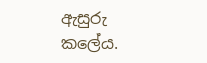ඇසුරු කලේය.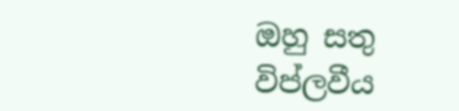ඔහු සතු විප්ලවීය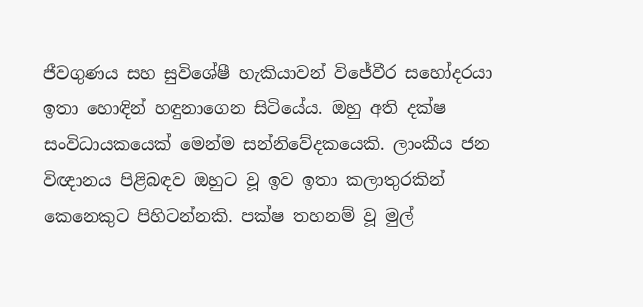ජීවගුණය සහ සුවිශේෂී හැකියාවන් විජේවීර සහෝදරයා ඉතා හොඳින් හඳුනාගෙන සිටියේය. ඔහු අති දක්ෂ සංවිධායකයෙක් මෙන්ම සන්නිවේදකයෙකි. ලාංකීය ජන විඥානය පිළිබඳව ඔහුට වූ ඉව ඉතා කලාතුරකින් කෙනෙකුට පිහිටන්නකි. පක්ෂ තහනම් වූ මුල්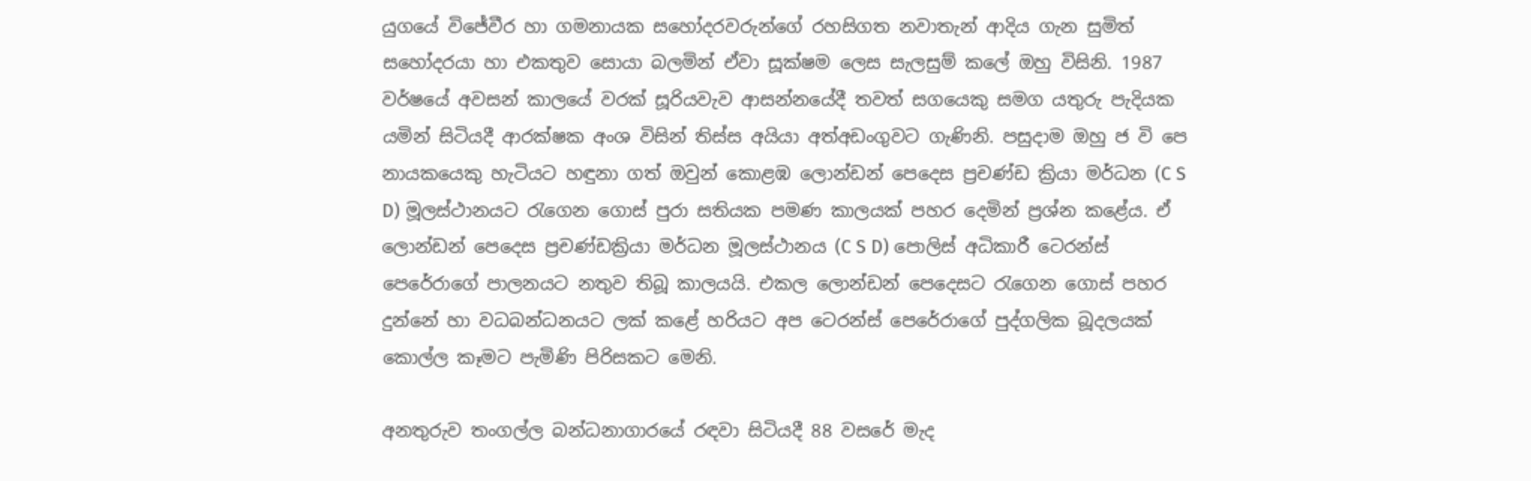යුගයේ විජේවීර හා ගමනායක සහෝදරවරුන්ගේ රහසිගත නවාතැන් ආදිය ගැන සුමිත් සහෝදරයා හා එකතුව සොයා බලමින් ඒවා සූක්ෂම ලෙස සැලසුම් කලේ ඔහු විසිනි. 1987 වර්ෂයේ අවසන් කාලයේ වරක් සූරියවැව ආසන්නයේදී තවත් සගයෙකු සමග යතුරු පැදියක යමින් සිටියදී ආරක්ෂක අංශ විසින් තිස්ස අයියා අත්අඩංගුවට ගැණිනි. පසුදාම ඔහු ජ වි පෙ නායකයෙකු හැටියට හඳුනා ගත් ඔවුන් කොළඹ ලොන්ඩන් පෙදෙස ප්‍රචණ්ඩ ක්‍රියා මර්ධන (C S D) මූලස්ථානයට රැගෙන ගොස් පුරා සතියක පමණ කාලයක් පහර දෙමින් ප්‍රශ්න කළේය. ඒ ලොන්ඩන් පෙදෙස ප්‍රචණ්ඩක්‍රියා මර්ධන මූලස්ථානය (C S D) පොලිස් අධිකාරී ටෙරන්ස් පෙරේරාගේ පාලනයට නතුව තිබූ කාලයයි. එකල ලොන්ඩන් පෙදෙසට රැගෙන ගොස් පහර දුන්නේ හා වධබන්ධනයට ලක් කළේ හරියට අප ටෙරන්ස් පෙරේරාගේ පුද්ගලික බූදලයක් කොල්ල කෑමට පැමිණි පිරිසකට මෙනි.

අනතුරුව තංගල්ල බන්ධනාගාරයේ රඳවා සිටියදී 88 වසරේ මැද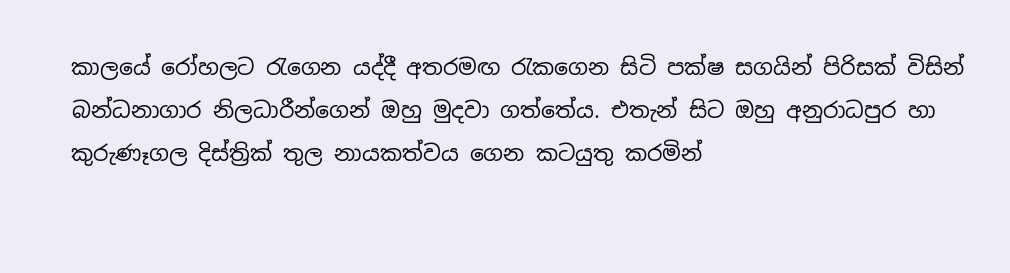කාලයේ රෝහලට රැගෙන යද්දී අතරමඟ රැකගෙන සිටි පක්ෂ සගයින් පිරිසක් විසින් බන්ධනාගාර නිලධාරීන්ගෙන් ඔහු මුදවා ගත්තේය. එතැන් සිට ඔහු අනුරාධපුර හා කුරුණෑගල දිස්ත්‍රික් තුල නායකත්වය ගෙන කටයුතු කරමින්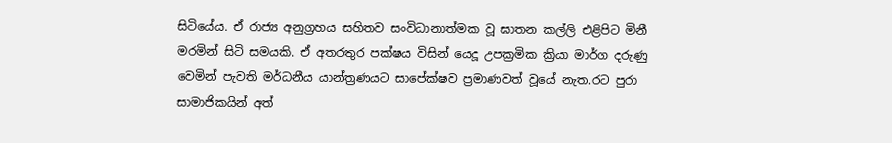සිටියේය. ඒ රාජ්‍ය අනුග්‍රහය සහිතව සංවිධානාත්මක වූ ඝාතන කල්ලි එළිපිට මිනී මරමින් සිටි සමයකි. ඒ අතරතුර පක්ෂය විසින් යෙදූ උපක්‍රමික ක්‍රියා මාර්ග දරුණු වෙමින් පැවති මර්ධනීය යාන්ත්‍රණයට සාපේක්ෂව ප්‍රමාණවත් වූයේ නැත.රට පුරා සාමාජිකයින් අත්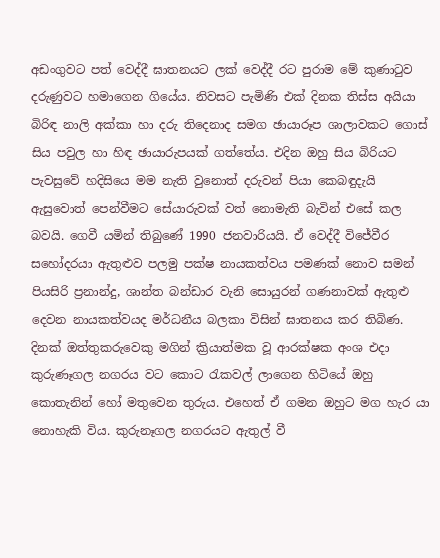අඩංගුවට පත් වෙද්දී ඝාතනයට ලක් වෙද්දී රට පුරාම මේ කුණාටුව දරුණුවට හමාගෙන ගියේය. නිවසට පැමිණි එක් දිනක තිස්ස අයියා බිරිඳ නාලි අක්කා හා දරු තිදෙනාද සමග ඡායාරූප ශාලාවකට ගොස් සිය පවුල හා හිඳ ඡායාරුපයක් ගත්තේය. එදින ඔහු සිය බිරියට පැවසුවේ හදිසියෙ මම නැති වුනොත් දරුවන් පියා කෙබඳුදැයි ඇසුවොත් පෙන්වීමට සේයාරුවක් වත් නොමැති බැවින් එසේ කල බවයි. ගෙවී යමින් තිබුණේ 1990 ජනවාරියයි. ඒ වෙද්දී විජේවීර සහෝදරයා ඇතුළුව පලමු පක්ෂ නායකත්වය පමණක් නොව සමන් පියසිරි ප්‍රනාන්දු, ශාන්ත බන්ඩාර වැනි සොයුරන් ගණනාවක් ඇතුළු දෙවන නායකත්වයද මර්ධනීය බලකා විසින් ඝාතනය කර තිබිණ. දිනක් ඔත්තුකරුවෙකු මගින් ක්‍රියාත්මක වූ ආරක්ෂක අංශ එදා කුරුණෑගල නගරය වට කොට රැකවල් ලාගෙන හිටියේ ඔහු කොතැනින් හෝ මතුවෙන තුරුය. එහෙත් ඒ ගමන ඔහුට මග හැර යා නොහැකි විය. කුරුනෑගල නගරයට ඇතුල් වී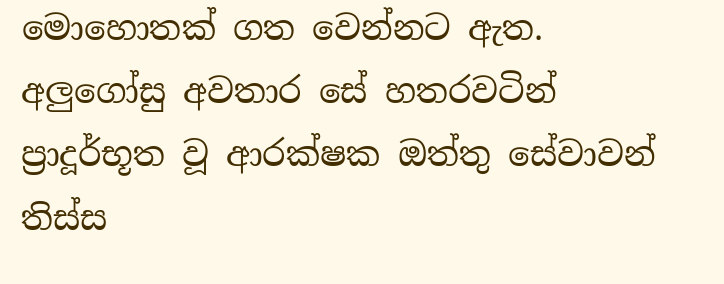මොහොතක් ගත වෙන්නට ඇත. අලුගෝසු අවතාර සේ හතරවටින් ප්‍රාදූර්භූත වූ ආරක්ෂක ඔත්තු සේවාවන් තිස්ස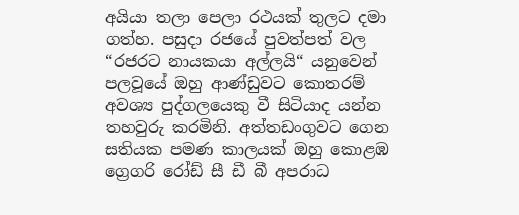අයියා තලා පෙලා රථයක් තුලට දමා ගත්හ. පසුදා රජයේ පුවත්පත් වල “රජරට නායකයා අල්ලයි“ යනුවෙන් පලවූයේ ඔහු ආණ්ඩුවට කොතරම් අවශ්‍ය පුද්ගලයෙකු වී සිටියාද යන්න තහවුරු කරමිනි. අත්තඩංගුවට ගෙන සතියක පමණ කාලයක් ඔහු කොළඹ ග්‍රෙගරි රෝඩ් සී ඩී බී අපරාධ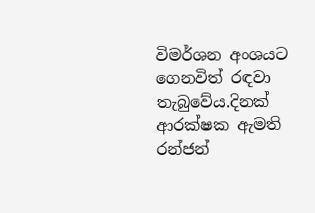විමර්ශන අංශයට ගෙනවිත් රඳවා තැබුවේය.දිනක් ආරක්ෂක ඇමති රන්ජන්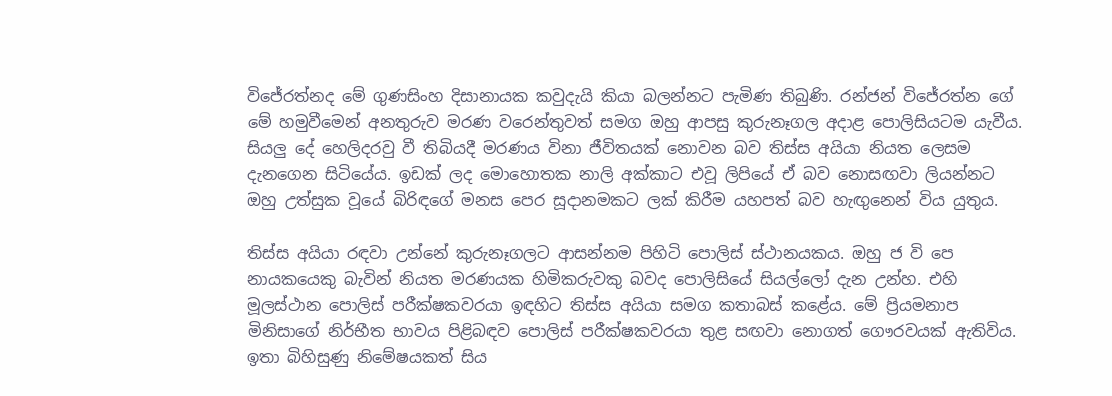විජේරත්නද මේ ගුණසිංහ දිසානායක කවුදැයි කියා බලන්නට පැමිණ තිබුණි. රන්ජන් විජේරත්න ගේ මේ හමුවීමෙන් අනතුරුව මරණ වරෙන්තුවත් සමග ඔහු ආපසු කුරුනෑගල අදාළ පොලිසියටම යැවීය. සියලු දේ හෙලිදරවු වී තිබියදී මරණය විනා ජීවිතයක් නොවන බව තිස්ස අයියා නියත ලෙසම දැනගෙන සිටියේය. ඉඩක් ලද මොහොතක නාලි අක්කාට එවූ ලිපියේ ඒ බව නොසඟවා ලියන්නට ඔහු උත්සුක වූයේ බිරිඳගේ මනස පෙර සූදානමකට ලක් කිරීම යහපත් බව හැඟුනෙන් විය යුතුය.

තිස්ස අයියා රඳවා උන්නේ කුරුනෑගලට ආසන්නම පිහිටි පොලිස් ස්ථානයකය. ඔහු ජ වි පෙ නායකයෙකු බැවින් නියත මරණයක හිමිකරුවකු බවද පොලිසියේ සියල්ලෝ දැන උන්හ. එහි මූලස්ථාන පොලිස් පරීක්ෂකවරයා ඉඳහිට තිස්ස අයියා සමග කතාබස් කළේය. මේ ප්‍රියමනාප මිනිසාගේ නිර්භීත භාවය පිළිබඳව පොලිස් පරීක්ෂකවරයා තුළ සඟවා නොගත් ගෞරවයක් ඇතිවිය. ඉතා බිහිසුණු නිමේෂයකත් සිය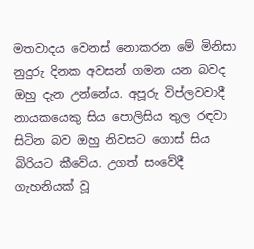මතවාදය වෙනස් නොකරන මේ මිනිසා නුදුරු දිනක අවසන් ගමන යන බවද ඔහු දැන උන්නේය. අපූරු විප්ලවවාදී නායකයෙකු සිය පොලිසිය තුල රඳවා සිටින බව ඔහු නිවසට ගොස් සිය බිරියට කීවේය. උගත් සංවේදී ගැහනියක් වූ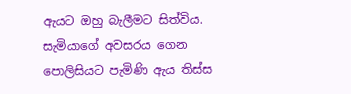ඇයට ඔහු බැලීමට සිත්විය. සැමියාගේ අවසරය ගෙන පොලිසියට පැමිණි ඇය තිස්ස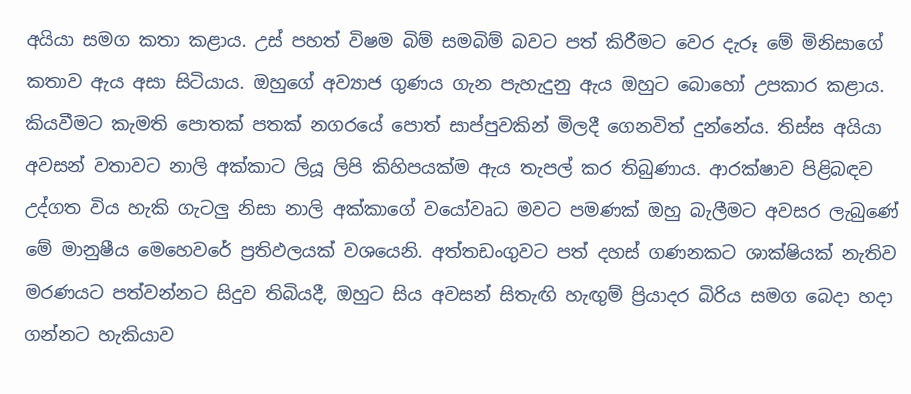අයියා සමග කතා කළාය. උස් පහත් විෂම බිම් සමබිම් බවට පත් කිරීමට වෙර දැරූ මේ මිනිසාගේ කතාව ඇය අසා සිටියාය. ඔහුගේ අව්‍යාජ ගුණය ගැන පැහැදුනු ඇය ඔහුට බොහෝ උපකාර කළාය. කියවීමට කැමති පොතක් පතක් නගරයේ පොත් සාප්පුවකින් මිලදී ගෙනවිත් දුන්නේය. තිස්ස අයියා අවසන් වතාවට නාලි අක්කාට ලියූ ලිපි කිහිපයක්ම ඇය තැපල් කර තිබුණාය. ආරක්ෂාව පිළිබඳව උද්ගත විය හැකි ගැටලු නිසා නාලි අක්කාගේ වයෝවෘධ මවට පමණක් ඔහු බැලීමට අවසර ලැබුණේ මේ මානුෂීය මෙහෙවරේ ප්‍රතිඵලයක් වශයෙනි. අත්තඩංගුවට පත් දහස් ගණනකට ශාක්ෂියක් නැතිව මරණයට පත්වන්නට සිදුව තිබියදී, ඔහුට සිය අවසන් සිතැඟි හැඟුම් ප්‍රියාදර බිරිය සමග බෙදා හදා ගන්නට හැකියාව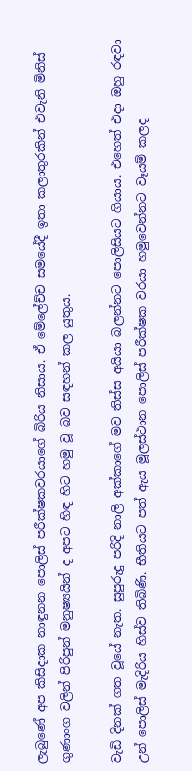ලැබුණේ අප කිසිදාක නාඳුනන පොලිස් පරීක්ෂකවරයාගේ බිරිය නිසාය. ඒ මේලේච්ච සමයේදී ඉතා කලාතුරකින් එවැනි මිනිස් ගුණාංග වලින් පිරිපුන් මනුෂ්‍යයින් ද අපට හිඳ හිට හමු වූ බව සඳහන් කල යුතුය.

වැඩි දිනක් ගත වූයේ නැත. සුපුරුදු පරිදි නාලි අක්කාගේ මව තිස්ස අයියා බලන්නට පොලිසියට ගියාය. එහෙත් එදා ඔහු රඳවා උන් පොලිස් මැදිරිය හිස්ව තිබිණි. භීතියට පත් ඇය මූලස්ථාන පොලිස් පරීක්ෂක වරයා හමුවෙන්නට වෑයම් කලද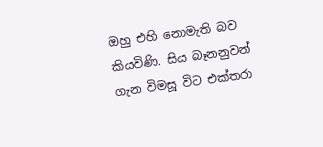ඔහු එහි නොමැති බව කියවිණි. සිය බෑනනුවන් ගැන විමසූ විට එක්තරා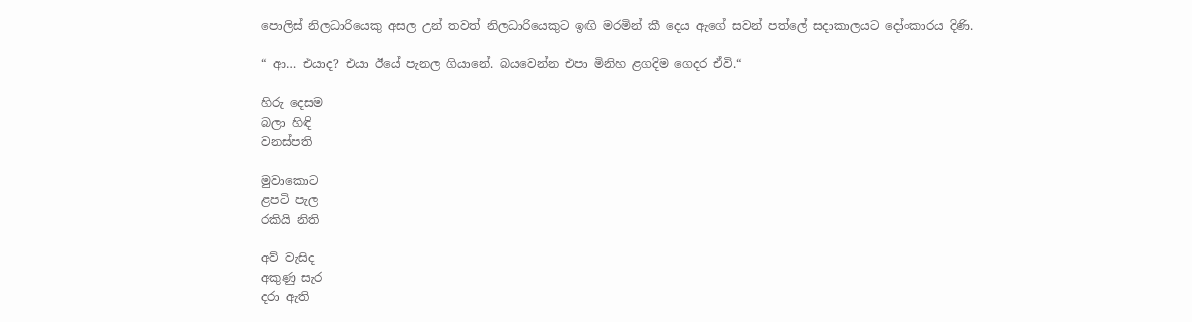පොලිස් නිලධාරියෙකු අසල උන් තවත් නිලධාරියෙකුට ඉඟි මරමින් කී දෙය ඇගේ සවන් පත්ලේ සදාකාලයට දෝංකාරය දිණි.

“ ආ… එයාද? එයා ඊයේ පැනල ගියානේ. බයවෙන්න එපා මිනිහ ළගදිම ගෙදර ඒවි.“

හිරු දෙසම
බලා හිඳි
වනස්පති

මුවාකොට
ළපටි පැල
රකියි නිති

අව් වැසිද
අකුණු සැර
දරා ඇති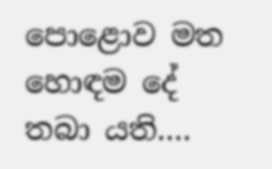පොළොව මත
හොඳම දේ
තබා යති….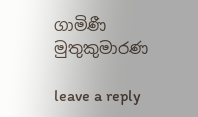ගාමිණී මුතුකුමාරණ

leave a reply